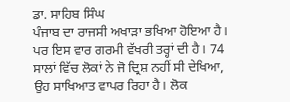ਡਾ. ਸਾਹਿਬ ਸਿੰਘ
ਪੰਜਾਬ ਦਾ ਰਾਜਸੀ ਅਖਾੜਾ ਭਖਿਆ ਹੋਇਆ ਹੈ। ਪਰ ਇਸ ਵਾਰ ਗਰਮੀ ਵੱਖਰੀ ਤਰ੍ਹਾਂ ਦੀ ਹੈ। 74 ਸਾਲਾਂ ਵਿੱਚ ਲੋਕਾਂ ਨੇ ਜੋ ਦ੍ਰਿਸ਼ ਨਹੀਂ ਸੀ ਦੇਖਿਆ, ਉਹ ਸਾਖਿਆਤ ਵਾਪਰ ਰਿਹਾ ਹੈ। ਲੋਕ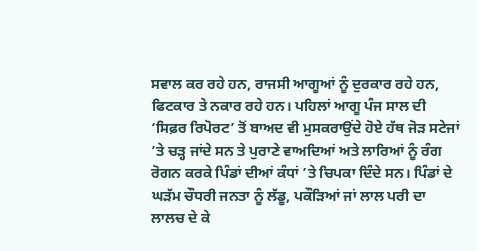ਸਵਾਲ ਕਰ ਰਹੇ ਹਨ, ਰਾਜਸੀ ਆਗੂਆਂ ਨੂੰ ਦੁਰਕਾਰ ਰਹੇ ਹਨ, ਫਿਟਕਾਰ ਤੇ ਨਕਾਰ ਰਹੇ ਹਨ। ਪਹਿਲਾਂ ਆਗੂ ਪੰਜ ਸਾਲ ਦੀ ‘ਸਿਫ਼ਰ ਰਿਪੋਰਟ’ ਤੋਂ ਬਾਅਦ ਵੀ ਮੁਸਕਰਾਉਂਦੇ ਹੋਏ ਹੱਥ ਜੋੜ ਸਟੇਜਾਂ ’ਤੇ ਚੜ੍ਹ ਜਾਂਦੇ ਸਨ ਤੇ ਪੁਰਾਣੇ ਵਾਅਦਿਆਂ ਅਤੇ ਲਾਰਿਆਂ ਨੂੰ ਰੰਗ ਰੋਗਨ ਕਰਕੇ ਪਿੰਡਾਂ ਦੀਆਂ ਕੰਧਾਂ ’ਤੇ ਚਿਪਕਾ ਦਿੰਦੇ ਸਨ। ਪਿੰਡਾਂ ਦੇ ਘੜੱਮ ਚੌਧਰੀ ਜਨਤਾ ਨੂੰ ਲੱਡੂ, ਪਕੌੜਿਆਂ ਜਾਂ ਲਾਲ ਪਰੀ ਦਾ ਲਾਲਚ ਦੇ ਕੇ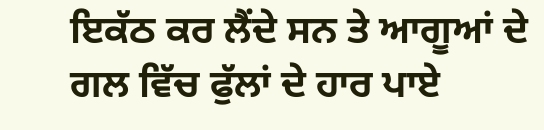ਇਕੱਠ ਕਰ ਲੈਂਦੇ ਸਨ ਤੇ ਆਗੂਆਂ ਦੇ ਗਲ ਵਿੱਚ ਫੁੱਲਾਂ ਦੇ ਹਾਰ ਪਾਏ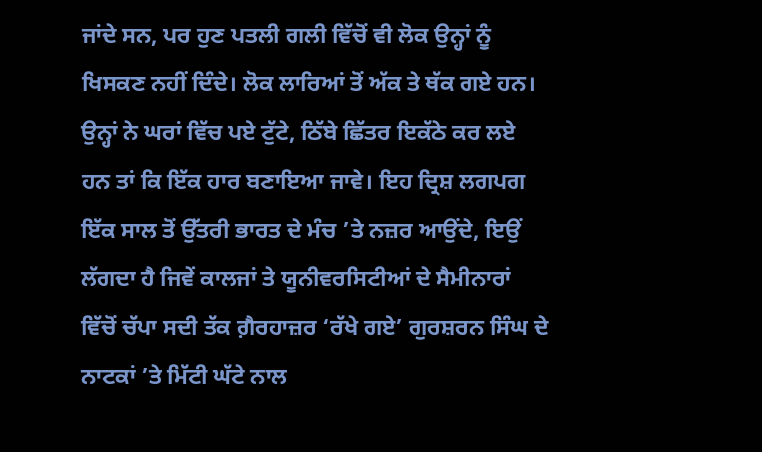ਜਾਂਦੇ ਸਨ, ਪਰ ਹੁਣ ਪਤਲੀ ਗਲੀ ਵਿੱਚੋਂ ਵੀ ਲੋਕ ਉਨ੍ਹਾਂ ਨੂੰ ਖਿਸਕਣ ਨਹੀਂ ਦਿੰਦੇ। ਲੋਕ ਲਾਰਿਆਂ ਤੋਂ ਅੱਕ ਤੇ ਥੱਕ ਗਏ ਹਨ। ਉਨ੍ਹਾਂ ਨੇ ਘਰਾਂ ਵਿੱਚ ਪਏ ਟੁੱਟੇ, ਠਿੱਬੇ ਛਿੱਤਰ ਇਕੱਠੇ ਕਰ ਲਏ ਹਨ ਤਾਂ ਕਿ ਇੱਕ ਹਾਰ ਬਣਾਇਆ ਜਾਵੇ। ਇਹ ਦ੍ਰਿਸ਼ ਲਗਪਗ ਇੱਕ ਸਾਲ ਤੋਂ ਉੱਤਰੀ ਭਾਰਤ ਦੇ ਮੰਚ ’ਤੇ ਨਜ਼ਰ ਆਉਂਦੇ, ਇਉਂ ਲੱਗਦਾ ਹੈ ਜਿਵੇਂ ਕਾਲਜਾਂ ਤੇ ਯੂਨੀਵਰਸਿਟੀਆਂ ਦੇ ਸੈਮੀਨਾਰਾਂ ਵਿੱਚੋਂ ਚੱਪਾ ਸਦੀ ਤੱਕ ਗ਼ੈਰਹਾਜ਼ਰ ‘ਰੱਖੇ ਗਏ’ ਗੁਰਸ਼ਰਨ ਸਿੰਘ ਦੇ ਨਾਟਕਾਂ ’ਤੇ ਮਿੱਟੀ ਘੱਟੇ ਨਾਲ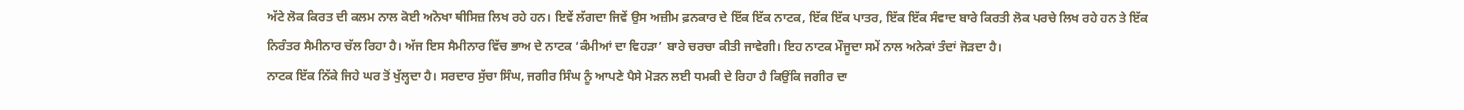ਅੱਟੇ ਲੋਕ ਕਿਰਤ ਦੀ ਕਲਮ ਨਾਲ ਕੋਈ ਅਨੋਖਾ ਥੀਸਿਜ਼ ਲਿਖ ਰਹੇ ਹਨ। ਇਵੇਂ ਲੱਗਦਾ ਜਿਵੇਂ ਉਸ ਅਜ਼ੀਮ ਫ਼ਨਕਾਰ ਦੇ ਇੱਕ ਇੱਕ ਨਾਟਕ, ਇੱਕ ਇੱਕ ਪਾਤਰ, ਇੱਕ ਇੱਕ ਸੰਵਾਦ ਬਾਰੇ ਕਿਰਤੀ ਲੋਕ ਪਰਚੇ ਲਿਖ ਰਹੇ ਹਨ ਤੇ ਇੱਕ ਨਿਰੰਤਰ ਸੈਮੀਨਾਰ ਚੱਲ ਰਿਹਾ ਹੈ। ਅੱਜ ਇਸ ਸੈਮੀਨਾਰ ਵਿੱਚ ਭਾਅ ਦੇ ਨਾਟਕ ‘ਕੰਮੀਆਂ ਦਾ ਵਿਹੜਾ’ ਬਾਰੇ ਚਰਚਾ ਕੀਤੀ ਜਾਵੇਗੀ। ਇਹ ਨਾਟਕ ਮੌਜੂਦਾ ਸਮੇਂ ਨਾਲ ਅਨੇਕਾਂ ਤੰਦਾਂ ਜੋੜਦਾ ਹੈ।
ਨਾਟਕ ਇੱਕ ਨਿੱਕੇ ਜਿਹੇ ਘਰ ਤੋਂ ਖੁੱਲ੍ਹਦਾ ਹੈ। ਸਰਦਾਰ ਸੁੱਚਾ ਸਿੰਘ, ਜਗੀਰ ਸਿੰਘ ਨੂੰ ਆਪਣੇ ਪੈਸੇ ਮੋੜਨ ਲਈ ਧਮਕੀ ਦੇ ਰਿਹਾ ਹੈ ਕਿਉਂਕਿ ਜਗੀਰ ਦਾ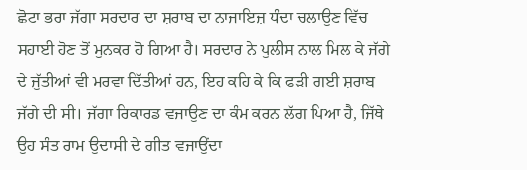ਛੋਟਾ ਭਰਾ ਜੱਗਾ ਸਰਦਾਰ ਦਾ ਸ਼ਰਾਬ ਦਾ ਨਾਜਾਇਜ਼ ਧੰਦਾ ਚਲਾਉਣ ਵਿੱਚ ਸਹਾਈ ਹੋਣ ਤੋਂ ਮੁਨਕਰ ਹੋ ਗਿਆ ਹੈ। ਸਰਦਾਰ ਨੇ ਪੁਲੀਸ ਨਾਲ ਮਿਲ ਕੇ ਜੱਗੇ ਦੇ ਜੁੱਤੀਆਂ ਵੀ ਮਰਵਾ ਦਿੱਤੀਆਂ ਹਨ, ਇਹ ਕਹਿ ਕੇ ਕਿ ਫੜੀ ਗਈ ਸ਼ਰਾਬ ਜੱਗੇ ਦੀ ਸੀ। ਜੱਗਾ ਰਿਕਾਰਡ ਵਜਾਉਣ ਦਾ ਕੰਮ ਕਰਨ ਲੱਗ ਪਿਆ ਹੈ, ਜਿੱਥੇ ਉਹ ਸੰਤ ਰਾਮ ਉਦਾਸੀ ਦੇ ਗੀਤ ਵਜਾਉਂਦਾ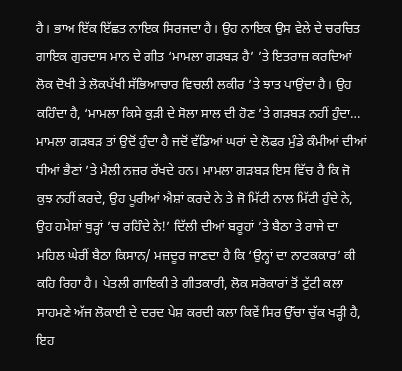ਹੈ। ਭਾਅ ਇੱਕ ਇੱਛਤ ਨਾਇਕ ਸਿਰਜਦਾ ਹੈ। ਉਹ ਨਾਇਕ ਉਸ ਵੇਲੇ ਦੇ ਚਰਚਿਤ ਗਾਇਕ ਗੁਰਦਾਸ ਮਾਨ ਦੇ ਗੀਤ ‘ਮਾਮਲਾ ਗੜਬੜ ਹੈ’ ’ਤੇ ਇਤਰਾਜ਼ ਕਰਦਿਆਂ ਲੋਕ ਦੋਖੀ ਤੇ ਲੋਕਪੱਖੀ ਸੱਭਿਆਚਾਰ ਵਿਚਲੀ ਲਕੀਰ ’ਤੇ ਝਾਤ ਪਾਉਂਦਾ ਹੈ। ਉਹ ਕਹਿੰਦਾ ਹੈ, ‘ਮਾਮਲਾ ਕਿਸੇ ਕੁੜੀ ਦੇ ਸੋਲਾ ਸਾਲ ਦੀ ਹੋਣ ’ਤੇ ਗੜਬੜ ਨਹੀਂ ਹੁੰਦਾ… ਮਾਮਲਾ ਗੜਬੜ ਤਾਂ ਉਦੋਂ ਹੁੰਦਾ ਹੈ ਜਦੋਂ ਵੱਡਿਆਂ ਘਰਾਂ ਦੇ ਲੋਫਰ ਮੁੰਡੇ ਕੰਮੀਆਂ ਦੀਆਂ ਧੀਆਂ ਭੈਣਾਂ ’ਤੇ ਮੈਲੀ ਨਜ਼ਰ ਰੱਖਦੇ ਹਨ। ਮਾਮਲਾ ਗੜਬੜ ਇਸ ਵਿੱਚ ਹੈ ਕਿ ਜੋ ਕੁਝ ਨਹੀਂ ਕਰਦੇ, ਉਹ ਪੂਰੀਆਂ ਐਸ਼ਾਂ ਕਰਦੇ ਨੇ ਤੇ ਜੋ ਮਿੱਟੀ ਨਾਲ ਮਿੱਟੀ ਹੁੰਦੇ ਨੇ, ਉਹ ਹਮੇਸ਼ਾਂ ਥੁੜ੍ਹਾਂ ’ਚ ਰਹਿੰਦੇ ਨੇ!’ ਦਿੱਲੀ ਦੀਆਂ ਬਰੂਹਾਂ ’ਤੇ ਬੈਠਾ ਤੇ ਰਾਜੇ ਦਾ ਮਹਿਲ ਘੇਰੀਂ ਬੈਠਾ ਕਿਸਾਨ/ ਮਜ਼ਦੂਰ ਜਾਣਦਾ ਹੈ ਕਿ ‘ਉਨ੍ਹਾਂ ਦਾ ਨਾਟਕਕਾਰ’ ਕੀ ਕਹਿ ਰਿਹਾ ਹੈ। ਪੇਤਲੀ ਗਾਇਕੀ ਤੇ ਗੀਤਕਾਰੀ, ਲੋਕ ਸਰੋਕਾਰਾਂ ਤੋਂ ਟੁੱਟੀ ਕਲਾ ਸਾਹਮਣੇ ਅੱਜ ਲੋਕਾਈ ਦੇ ਦਰਦ ਪੇਸ਼ ਕਰਦੀ ਕਲਾ ਕਿਵੇਂ ਸਿਰ ਉੱਚਾ ਚੁੱਕ ਖੜ੍ਹੀ ਹੈ, ਇਹ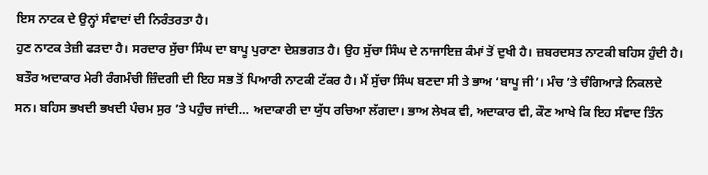ਇਸ ਨਾਟਕ ਦੇ ਉਨ੍ਹਾਂ ਸੰਵਾਦਾਂ ਦੀ ਨਿਰੰਤਰਤਾ ਹੈ।
ਹੁਣ ਨਾਟਕ ਤੇਜ਼ੀ ਫੜਦਾ ਹੈ। ਸਰਦਾਰ ਸੁੱਚਾ ਸਿੰਘ ਦਾ ਬਾਪੂ ਪੁਰਾਣਾ ਦੇਸ਼ਭਗਤ ਹੈ। ਉਹ ਸੁੱਚਾ ਸਿੰਘ ਦੇ ਨਾਜਾਇਜ਼ ਕੰਮਾਂ ਤੋਂ ਦੁਖੀ ਹੈ। ਜ਼ਬਰਦਸਤ ਨਾਟਕੀ ਬਹਿਸ ਹੁੰਦੀ ਹੈ। ਬਤੌਰ ਅਦਾਕਾਰ ਮੇਰੀ ਰੰਗਮੰਚੀ ਜ਼ਿੰਦਗੀ ਦੀ ਇਹ ਸਭ ਤੋਂ ਪਿਆਰੀ ਨਾਟਕੀ ਟੱਕਰ ਹੈ। ਮੈਂ ਸੁੱਚਾ ਸਿੰਘ ਬਣਦਾ ਸੀ ਤੇ ਭਾਅ ‘ਬਾਪੂ ਜੀ’। ਮੰਚ ’ਤੇ ਚੰਗਿਆੜੇ ਨਿਕਲਦੇ ਸਨ। ਬਹਿਸ ਭਖਦੀ ਭਖਦੀ ਪੰਚਮ ਸੁਰ ’ਤੇ ਪਹੁੰਚ ਜਾਂਦੀ… ਅਦਾਕਾਰੀ ਦਾ ਯੁੱਧ ਰਚਿਆ ਲੱਗਦਾ। ਭਾਅ ਲੇਖਕ ਵੀ, ਅਦਾਕਾਰ ਵੀ, ਕੌਣ ਆਖੇ ਕਿ ਇਹ ਸੰਵਾਦ ਤਿੰਨ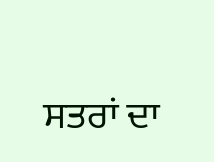ਸਤਰਾਂ ਦਾ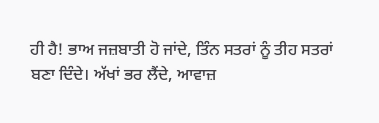ਹੀ ਹੈ! ਭਾਅ ਜਜ਼ਬਾਤੀ ਹੋ ਜਾਂਦੇ, ਤਿੰਨ ਸਤਰਾਂ ਨੂੰ ਤੀਹ ਸਤਰਾਂ ਬਣਾ ਦਿੰਦੇ। ਅੱਖਾਂ ਭਰ ਲੈਂਦੇ, ਆਵਾਜ਼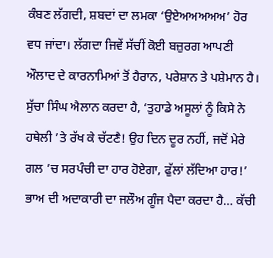ਕੰਬਣ ਲੱਗਦੀ, ਸ਼ਬਦਾਂ ਦਾ ਲਮਕਾ ‘ਉਏਅਅਅਅਅ’ ਹੋਰ ਵਧ ਜਾਂਦਾ। ਲੱਗਦਾ ਜਿਵੇਂ ਸੱਚੀਂ ਕੋਈ ਬਜ਼ੁਰਗ ਆਪਣੀ ਔਲਾਦ ਦੇ ਕਾਰਨਾਮਿਆਂ ਤੋਂ ਹੈਰਾਨ, ਪਰੇਸ਼ਾਨ ਤੇ ਪਸ਼ੇਮਾਨ ਹੈ। ਸੁੱਚਾ ਸਿੰਘ ਐਲਾਨ ਕਰਦਾ ਹੈ, ‘ਤੁਹਾਡੇ ਅਸੂਲਾਂ ਨੂੰ ਕਿਸੇ ਨੇ ਹਥੇਲੀ ’ਤੇ ਰੱਖ ਕੇ ਚੱਟਣੈ! ਉਹ ਦਿਨ ਦੂਰ ਨਹੀਂ, ਜਦੋਂ ਮੇਰੇ ਗਲ ’ਚ ਸਰਪੰਚੀ ਦਾ ਹਾਰ ਹੋਏਗਾ, ਫੁੱਲਾਂ ਲੱਦਿਆ ਹਾਰ!’ ਭਾਅ ਦੀ ਅਦਾਕਾਰੀ ਦਾ ਜਲੌਅ ਗੂੰਜ ਪੈਦਾ ਕਰਦਾ ਹੈ… ਕੱਚੀ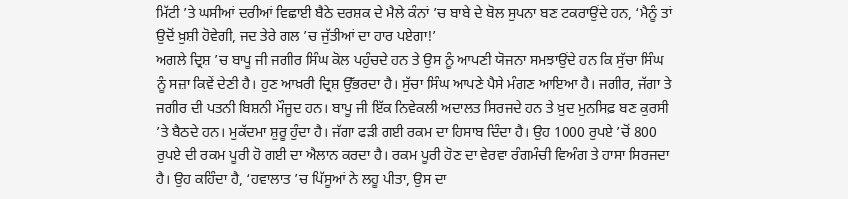ਮਿੱਟੀ ’ਤੇ ਘਸੀਆਂ ਦਰੀਆਂ ਵਿਛਾਈ ਬੈਠੇ ਦਰਸ਼ਕ ਦੇ ਮੈਲੇ ਕੰਨਾਂ ’ਚ ਬਾਬੇ ਦੇ ਬੋਲ ਸੁਪਨਾ ਬਣ ਟਕਰਾਉਂਦੇ ਹਨ, ‘ਮੈਨੂੰ ਤਾਂ ਉਦੋਂ ਖ਼ੁਸ਼ੀ ਹੋਵੇਗੀ, ਜਦ ਤੇਰੇ ਗਲ ’ਚ ਜੁੱਤੀਆਂ ਦਾ ਹਾਰ ਪਏਗਾ!’
ਅਗਲੇ ਦ੍ਰਿਸ਼ ’ਚ ਬਾਪੂ ਜੀ ਜਗੀਰ ਸਿੰਘ ਕੋਲ ਪਹੁੰਚਦੇ ਹਨ ਤੇ ਉਸ ਨੂੰ ਆਪਣੀ ਯੋਜਨਾ ਸਮਝਾਉਂਦੇ ਹਨ ਕਿ ਸੁੱਚਾ ਸਿੰਘ ਨੂੰ ਸਜ਼ਾ ਕਿਵੇਂ ਦੇਣੀ ਹੈ। ਹੁਣ ਆਖ਼ਰੀ ਦ੍ਰਿਸ਼ ਉੱਭਰਦਾ ਹੈ। ਸੁੱਚਾ ਸਿੰਘ ਆਪਣੇ ਪੈਸੇ ਮੰਗਣ ਆਇਆ ਹੈ। ਜਗੀਰ, ਜੱਗਾ ਤੇ ਜਗੀਰ ਦੀ ਪਤਨੀ ਬਿਸ਼ਨੀ ਮੌਜੂਦ ਹਨ। ਬਾਪੂ ਜੀ ਇੱਕ ਨਿਵੇਕਲੀ ਅਦਾਲਤ ਸਿਰਜਦੇ ਹਨ ਤੇ ਖ਼ੁਦ ਮੁਨਸਿਫ਼ ਬਣ ਕੁਰਸੀ ’ਤੇ ਬੈਠਦੇ ਹਨ। ਮੁਕੱਦਮਾ ਸ਼ੁਰੂ ਹੁੰਦਾ ਹੈ। ਜੱਗਾ ਫੜੀ ਗਈ ਰਕਮ ਦਾ ਹਿਸਾਬ ਦਿੰਦਾ ਹੈ। ਉਹ 1000 ਰੁਪਏ ’ਚੋਂ 800 ਰੁਪਏ ਦੀ ਰਕਮ ਪੂਰੀ ਹੋ ਗਈ ਦਾ ਐਲਾਨ ਕਰਦਾ ਹੈ। ਰਕਮ ਪੂਰੀ ਹੋਣ ਦਾ ਵੇਰਵਾ ਰੰਗਮੰਚੀ ਵਿਅੰਗ ਤੇ ਹਾਸਾ ਸਿਰਜਦਾ ਹੈ। ਉਹ ਕਹਿੰਦਾ ਹੈ, ‘ਹਵਾਲਾਤ ’ਚ ਪਿੱਸੂਆਂ ਨੇ ਲਹੂ ਪੀਤਾ, ਉਸ ਦਾ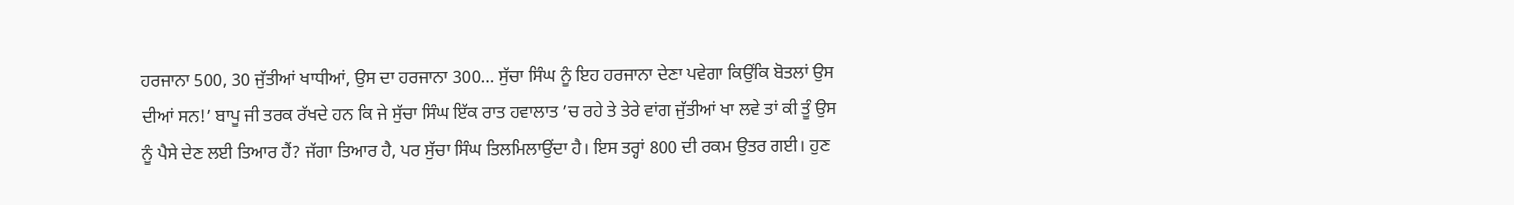ਹਰਜਾਨਾ 500, 30 ਜੁੱਤੀਆਂ ਖਾਧੀਆਂ, ਉਸ ਦਾ ਹਰਜਾਨਾ 300… ਸੁੱਚਾ ਸਿੰਘ ਨੂੰ ਇਹ ਹਰਜਾਨਾ ਦੇਣਾ ਪਵੇਗਾ ਕਿਉਂਕਿ ਬੋਤਲਾਂ ਉਸ ਦੀਆਂ ਸਨ!’ ਬਾਪੂ ਜੀ ਤਰਕ ਰੱਖਦੇ ਹਨ ਕਿ ਜੇ ਸੁੱਚਾ ਸਿੰਘ ਇੱਕ ਰਾਤ ਹਵਾਲਾਤ ’ਚ ਰਹੇ ਤੇ ਤੇਰੇ ਵਾਂਗ ਜੁੱਤੀਆਂ ਖਾ ਲਵੇ ਤਾਂ ਕੀ ਤੂੰ ਉਸ ਨੂੰ ਪੈਸੇ ਦੇਣ ਲਈ ਤਿਆਰ ਹੈਂ? ਜੱਗਾ ਤਿਆਰ ਹੈ, ਪਰ ਸੁੱਚਾ ਸਿੰਘ ਤਿਲਮਿਲਾਉਂਦਾ ਹੈ। ਇਸ ਤਰ੍ਹਾਂ 800 ਦੀ ਰਕਮ ਉਤਰ ਗਈ। ਹੁਣ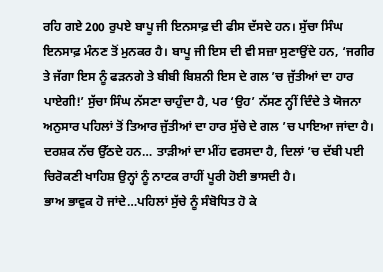ਰਹਿ ਗਏ 200 ਰੁਪਏ ਬਾਪੂ ਜੀ ਇਨਸਾਫ਼ ਦੀ ਫੀਸ ਦੱਸਦੇ ਹਨ। ਸੁੱਚਾ ਸਿੰਘ ਇਨਸਾਫ਼ ਮੰਨਣ ਤੋਂ ਮੁਨਕਰ ਹੈ। ਬਾਪੂ ਜੀ ਇਸ ਦੀ ਵੀ ਸਜ਼ਾ ਸੁਣਾਉਂਦੇ ਹਨ, ‘ਜਗੀਰ ਤੇ ਜੱਗਾ ਇਸ ਨੂੰ ਫੜਨਗੇ ਤੇ ਬੀਬੀ ਬਿਸ਼ਨੀ ਇਸ ਦੇ ਗਲ ’ਚ ਜੁੱਤੀਆਂ ਦਾ ਹਾਰ ਪਾਏਗੀ!’ ਸੁੱਚਾ ਸਿੰਘ ਨੱਸਣਾ ਚਾਹੁੰਦਾ ਹੈ, ਪਰ ‘ਉਹ’ ਨੱਸਣ ਨ੍ਹੀਂ ਦਿੰਦੇ ਤੇ ਯੋਜਨਾ ਅਨੁਸਾਰ ਪਹਿਲਾਂ ਤੋਂ ਤਿਆਰ ਜੁੱਤੀਆਂ ਦਾ ਹਾਰ ਸੁੱਚੇ ਦੇ ਗਲ ’ਚ ਪਾਇਆ ਜਾਂਦਾ ਹੈ। ਦਰਸ਼ਕ ਨੱਚ ਉੱਠਦੇ ਹਨ… ਤਾੜੀਆਂ ਦਾ ਮੀਂਹ ਵਰਸਦਾ ਹੈ, ਦਿਲਾਂ ’ਚ ਦੱਬੀ ਪਈ ਚਿਰੋਕਣੀ ਖਾਹਿਸ਼ ਉਨ੍ਹਾਂ ਨੂੰ ਨਾਟਕ ਰਾਹੀਂ ਪੂਰੀ ਹੋਈ ਭਾਸਦੀ ਹੈ।
ਭਾਅ ਭਾਵੁਕ ਹੋ ਜਾਂਦੇ…ਪਹਿਲਾਂ ਸੁੱਚੇ ਨੂੰ ਸੰਬੋਧਿਤ ਹੋ ਕੇ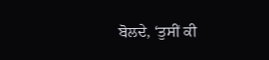ਬੋਲਦੇ, ‘ਤੁਸੀਂ ਕੀ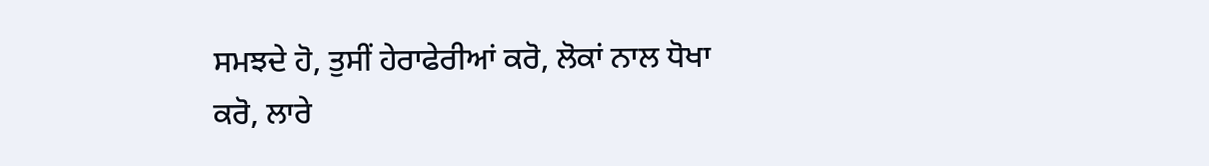ਸਮਝਦੇ ਹੋ, ਤੁਸੀਂ ਹੇਰਾਫੇਰੀਆਂ ਕਰੋ, ਲੋਕਾਂ ਨਾਲ ਧੋਖਾ ਕਰੋ, ਲਾਰੇ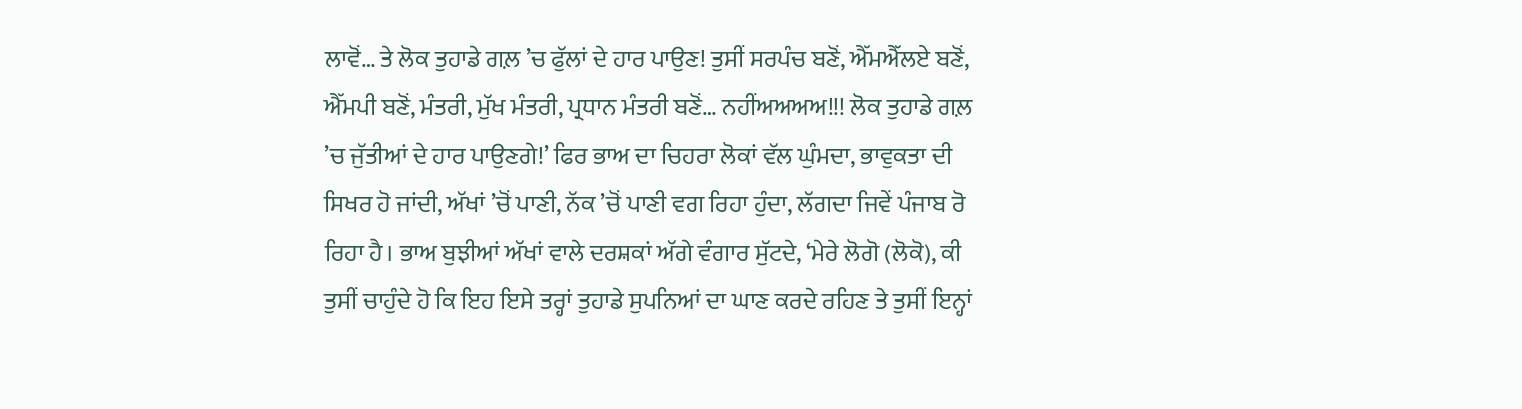ਲਾਵੋਂ… ਤੇ ਲੋਕ ਤੁਹਾਡੇ ਗਲ਼ ’ਚ ਫੁੱਲਾਂ ਦੇ ਹਾਰ ਪਾਉਣ! ਤੁਸੀਂ ਸਰਪੰਚ ਬਣੋਂ, ਐੱਮਐੱਲਏ ਬਣੋਂ, ਐੱਮਪੀ ਬਣੋਂ, ਮੰਤਰੀ, ਮੁੱਖ ਮੰਤਰੀ, ਪ੍ਰਧਾਨ ਮੰਤਰੀ ਬਣੋਂ… ਨਹੀਂਅਅਅਅ!!! ਲੋਕ ਤੁਹਾਡੇ ਗਲ਼ ’ਚ ਜੁੱਤੀਆਂ ਦੇ ਹਾਰ ਪਾਉਣਗੇ!’ ਫਿਰ ਭਾਅ ਦਾ ਚਿਹਰਾ ਲੋਕਾਂ ਵੱਲ ਘੁੰਮਦਾ, ਭਾਵੁਕਤਾ ਦੀ ਸਿਖਰ ਹੋ ਜਾਂਦੀ, ਅੱਖਾਂ ’ਚੋਂ ਪਾਣੀ, ਨੱਕ ’ਚੋਂ ਪਾਣੀ ਵਗ ਰਿਹਾ ਹੁੰਦਾ, ਲੱਗਦਾ ਜਿਵੇਂ ਪੰਜਾਬ ਰੋ ਰਿਹਾ ਹੈ। ਭਾਅ ਬੁਝੀਆਂ ਅੱਖਾਂ ਵਾਲੇ ਦਰਸ਼ਕਾਂ ਅੱਗੇ ਵੰਗਾਰ ਸੁੱਟਦੇ, ‘ਮੇਰੇ ਲੋਗੋ (ਲੋਕੋ), ਕੀ ਤੁਸੀਂ ਚਾਹੁੰਦੇ ਹੋ ਕਿ ਇਹ ਇਸੇ ਤਰ੍ਹਾਂ ਤੁਹਾਡੇ ਸੁਪਨਿਆਂ ਦਾ ਘਾਣ ਕਰਦੇ ਰਹਿਣ ਤੇ ਤੁਸੀਂ ਇਨ੍ਹਾਂ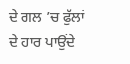ਦੇ ਗਲ ’ਚ ਫੁੱਲਾਂ ਦੇ ਹਾਰ ਪਾਉਂਦੇ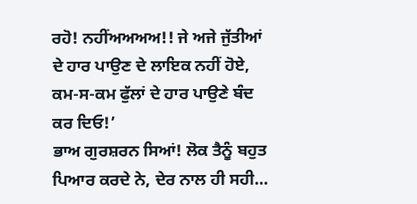ਰਹੋ! ਨਹੀਂਅਅਅਅ!! ਜੇ ਅਜੇ ਜੁੱਤੀਆਂ ਦੇ ਹਾਰ ਪਾਉਣ ਦੇ ਲਾਇਕ ਨਹੀਂ ਹੋਏ, ਕਮ-ਸ-ਕਮ ਫੁੱਲਾਂ ਦੇ ਹਾਰ ਪਾਉਣੇ ਬੰਦ ਕਰ ਦਿਓ!’
ਭਾਅ ਗੁਰਸ਼ਰਨ ਸਿਆਂ! ਲੋਕ ਤੈਨੂੰ ਬਹੁਤ ਪਿਆਰ ਕਰਦੇ ਨੇ, ਦੇਰ ਨਾਲ ਹੀ ਸਹੀ…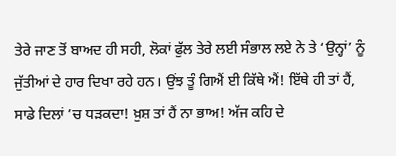ਤੇਰੇ ਜਾਣ ਤੋਂ ਬਾਅਦ ਹੀ ਸਹੀ, ਲੋਕਾਂ ਫੁੱਲ ਤੇਰੇ ਲਈ ਸੰਭਾਲ ਲਏ ਨੇ ਤੇ ‘ਉਨ੍ਹਾਂ’ ਨੂੰ ਜੁੱਤੀਆਂ ਦੇ ਹਾਰ ਦਿਖਾ ਰਹੇ ਹਨ। ਉਂਝ ਤੂੰ ਗਿਐਂ ਈ ਕਿੱਥੇ ਐਂ! ਇੱਥੇ ਹੀ ਤਾਂ ਹੈਂ, ਸਾਡੇ ਦਿਲਾਂ ’ਚ ਧੜਕਦਾ! ਖ਼ੁਸ਼ ਤਾਂ ਹੈਂ ਨਾ ਭਾਅ! ਅੱਜ ਕਹਿ ਦੇ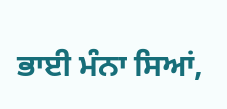ਭਾਈ ਮੰਨਾ ਸਿਆਂ,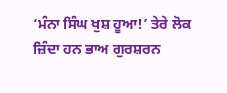‘ਮੰਨਾ ਸਿੰਘ ਖੁਸ਼ ਹੂਆ!’ ਤੇਰੇ ਲੋਕ ਜ਼ਿੰਦਾ ਹਨ ਭਾਅ ਗੁਰਸ਼ਰਨ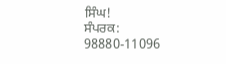ਸਿੰਘ!
ਸੰਪਰਕ: 98880-11096